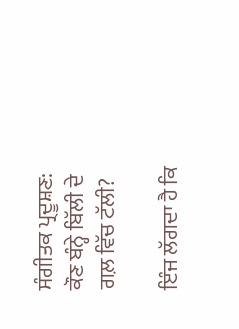ਸੰਗੀਤਕ ਪ੍ਰਦੂਸ਼ਣ: ਕੌਣ ਬੰਨ੍ਹੇ ਬਿੱਲੀ ਦੇ ਗਲ਼ ਵਿੱਚ ਟੱਲੀ?

ਇੰਜ ਲੱਗਦਾ ਹੈ ਕਿ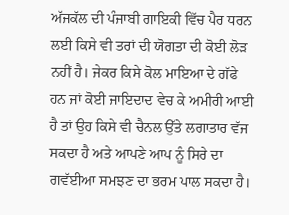ਅੱਜਕੱਲ ਦੀ ਪੰਜਾਬੀ ਗਾਇਕੀ ਵਿੱਚ ਪੈਰ ਧਰਨ ਲਈ ਕਿਸੇ ਵੀ ਤਰਾਂ ਦੀ ਯੋਗਤਾ ਦੀ ਕੋਈ ਲੋੜ ਨਹੀਂ ਹੈ। ਜੇਕਰ ਕਿਸੇ ਕੋਲ ਮਾਇਆ ਦੇ ਗੱਫੇ ਹਨ ਜਾਂ ਕੋਈ ਜਾਇਦਾਦ ਵੇਚ ਕੇ ਅਮੀਰੀ ਆਈ ਹੈ ਤਾਂ ਉਹ ਕਿਸੇ ਵੀ ਚੈਨਲ ਉੱਤੇ ਲਗਾਤਾਰ ਵੱਜ ਸਕਦਾ ਹੈ ਅਤੇ ਆਪਣੇ ਆਪ ਨੂੰ ਸਿਰੇ ਦਾ ਗਵੱਈਆ ਸਮਝਣ ਦਾ ਭਰਮ ਪਾਲ ਸਕਦਾ ਹੈ।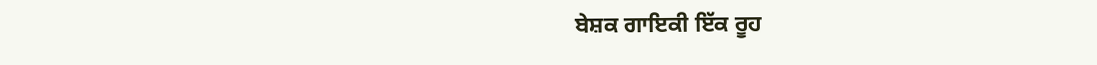ਬੇਸ਼ਕ ਗਾਇਕੀ ਇੱਕ ਰੂਹ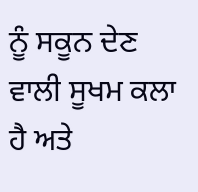ਨੂੰ ਸਕੂਨ ਦੇਣ ਵਾਲੀ ਸੂਖਮ ਕਲਾ ਹੈ ਅਤੇ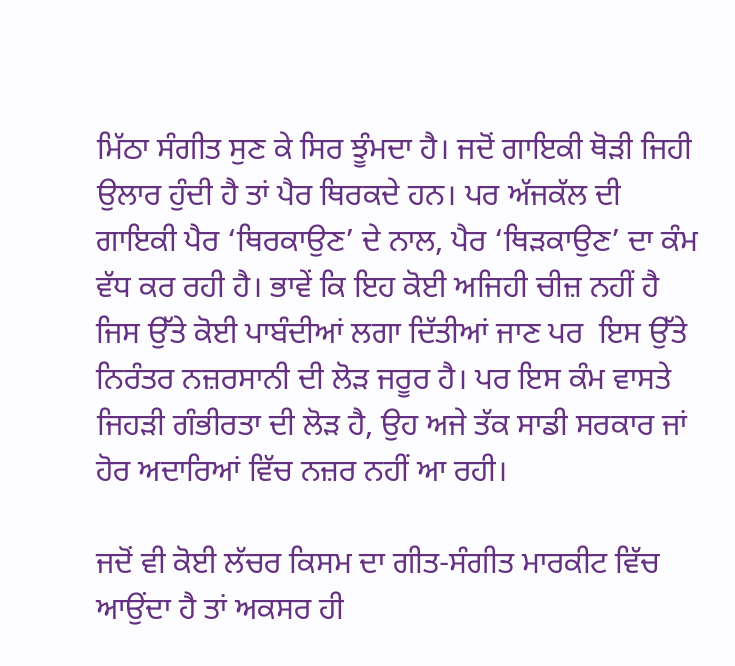ਮਿੱਠਾ ਸੰਗੀਤ ਸੁਣ ਕੇ ਸਿਰ ਝੂੰਮਦਾ ਹੈ। ਜਦੋਂ ਗਾਇਕੀ ਥੋੜੀ ਜਿਹੀ ਉਲਾਰ ਹੁੰਦੀ ਹੈ ਤਾਂ ਪੈਰ ਥਿਰਕਦੇ ਹਨ। ਪਰ ਅੱਜਕੱਲ ਦੀ ਗਾਇਕੀ ਪੈਰ ‘ਥਿਰਕਾਉਣ’ ਦੇ ਨਾਲ, ਪੈਰ ‘ਥਿੜਕਾਉਣ’ ਦਾ ਕੰਮ ਵੱਧ ਕਰ ਰਹੀ ਹੈ। ਭਾਵੇਂ ਕਿ ਇਹ ਕੋਈ ਅਜਿਹੀ ਚੀਜ਼ ਨਹੀਂ ਹੈ ਜਿਸ ਉੱਤੇ ਕੋਈ ਪਾਬੰਦੀਆਂ ਲਗਾ ਦਿੱਤੀਆਂ ਜਾਣ ਪਰ  ਇਸ ਉੱਤੇ ਨਿਰੰਤਰ ਨਜ਼ਰਸਾਨੀ ਦੀ ਲੋੜ ਜਰੂਰ ਹੈ। ਪਰ ਇਸ ਕੰਮ ਵਾਸਤੇ ਜਿਹੜੀ ਗੰਭੀਰਤਾ ਦੀ ਲੋੜ ਹੈ, ਉਹ ਅਜੇ ਤੱਕ ਸਾਡੀ ਸਰਕਾਰ ਜਾਂ ਹੋਰ ਅਦਾਰਿਆਂ ਵਿੱਚ ਨਜ਼ਰ ਨਹੀਂ ਆ ਰਹੀ।

ਜਦੋਂ ਵੀ ਕੋਈ ਲੱਚਰ ਕਿਸਮ ਦਾ ਗੀਤ-ਸੰਗੀਤ ਮਾਰਕੀਟ ਵਿੱਚ ਆਉਂਦਾ ਹੈ ਤਾਂ ਅਕਸਰ ਹੀ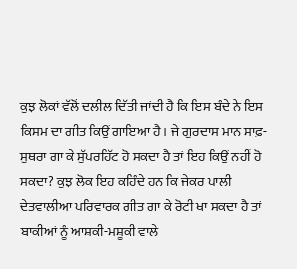ਕੁਝ ਲੋਕਾਂ ਵੱਲੋਂ ਦਲੀਲ ਦਿੱਤੀ ਜਾਂਦੀ ਹੈ ਕਿ ਇਸ ਬੰਦੇ ਨੇ ਇਸ ਕਿਸਮ ਦਾ ਗੀਤ ਕਿਉਂ ਗਾਇਆ ਹੈ। ਜੇ ਗੁਰਦਾਸ ਮਾਨ ਸਾਫ਼- ਸੁਥਰਾ ਗਾ ਕੇ ਸੁੱਪਰਹਿੱਟ ਹੋ ਸਕਦਾ ਹੈ ਤਾਂ ਇਹ ਕਿਉਂ ਨਹੀਂ ਹੋ ਸਕਦਾ? ਕੁਝ ਲੋਕ ਇਹ ਕਹਿੰਦੇ ਹਨ ਕਿ ਜੇਕਰ ਪਾਲੀ ਦੇਤਵਾਲੀਆ ਪਰਿਵਾਰਕ ਗੀਤ ਗਾ ਕੇ ਰੋਟੀ ਖਾ ਸਕਦਾ ਹੈ ਤਾਂ ਬਾਕੀਆਂ ਨੂੰ ਆਸ਼ਕੀ-ਮਸ਼ੂਕੀ ਵਾਲੇ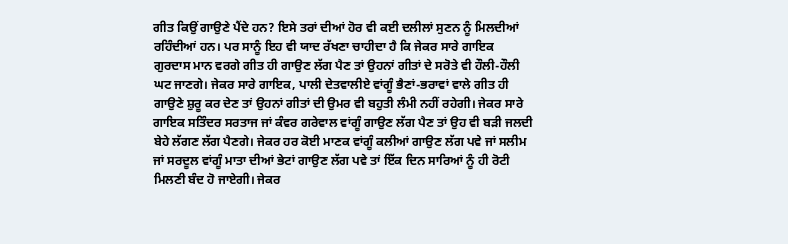ਗੀਤ ਕਿਉਂ ਗਾਉਣੇ ਪੈਂਦੇ ਹਨ? ਇਸੇ ਤਰਾਂ ਦੀਆਂ ਹੋਰ ਵੀ ਕਈ ਦਲੀਲਾਂ ਸੁਣਨ ਨੂੰ ਮਿਲਦੀਆਂ ਰਹਿੰਦੀਆਂ ਹਨ। ਪਰ ਸਾਨੂੰ ਇਹ ਵੀ ਯਾਦ ਰੱਖਣਾ ਚਾਹੀਦਾ ਹੈ ਕਿ ਜੇਕਰ ਸਾਰੇ ਗਾਇਕ ਗੁਰਦਾਸ ਮਾਨ ਵਰਗੇ ਗੀਤ ਹੀ ਗਾਉਣ ਲੱਗ ਪੈਣ ਤਾਂ ਉਹਨਾਂ ਗੀਤਾਂ ਦੇ ਸਰੋਤੇ ਵੀ ਹੌਲੀ-ਹੌਲੀ ਘਟ ਜਾਣਗੇ। ਜੇਕਰ ਸਾਰੇ ਗਾਇਕ, ਪਾਲੀ ਦੇਤਵਾਲੀਏ ਵਾਂਗੂੰ ਭੈਣਾਂ-ਭਰਾਵਾਂ ਵਾਲੇ ਗੀਤ ਹੀ ਗਾਉਣੇ ਸ਼ੁਰੂ ਕਰ ਦੇਣ ਤਾਂ ਉਹਨਾਂ ਗੀਤਾਂ ਦੀ ਉਮਰ ਵੀ ਬਹੁਤੀ ਲੰਮੀ ਨਹੀਂ ਰਹੇਗੀ। ਜੇਕਰ ਸਾਰੇ ਗਾਇਕ ਸਤਿੰਦਰ ਸਰਤਾਜ ਜਾਂ ਕੰਵਰ ਗਰੇਵਾਲ ਵਾਂਗੂੰ ਗਾਉਣ ਲੱਗ ਪੈਣ ਤਾਂ ਉਹ ਵੀ ਬੜੀ ਜਲਦੀ ਬੇਹੇ ਲੱਗਣ ਲੱਗ ਪੈਣਗੇ। ਜੇਕਰ ਹਰ ਕੋਈ ਮਾਣਕ ਵਾਂਗੂੰ ਕਲੀਆਂ ਗਾਉਣ ਲੱਗ ਪਵੇ ਜਾਂ ਸਲੀਮ ਜਾਂ ਸਰਦੂਲ ਵਾਂਗੂੰ ਮਾਤਾ ਦੀਆਂ ਭੇਟਾਂ ਗਾਉਣ ਲੱਗ ਪਵੇ ਤਾਂ ਇੱਕ ਦਿਨ ਸਾਰਿਆਂ ਨੂੰ ਹੀ ਰੋਟੀ ਮਿਲਣੀ ਬੰਦ ਹੋ ਜਾਏਗੀ। ਜੇਕਰ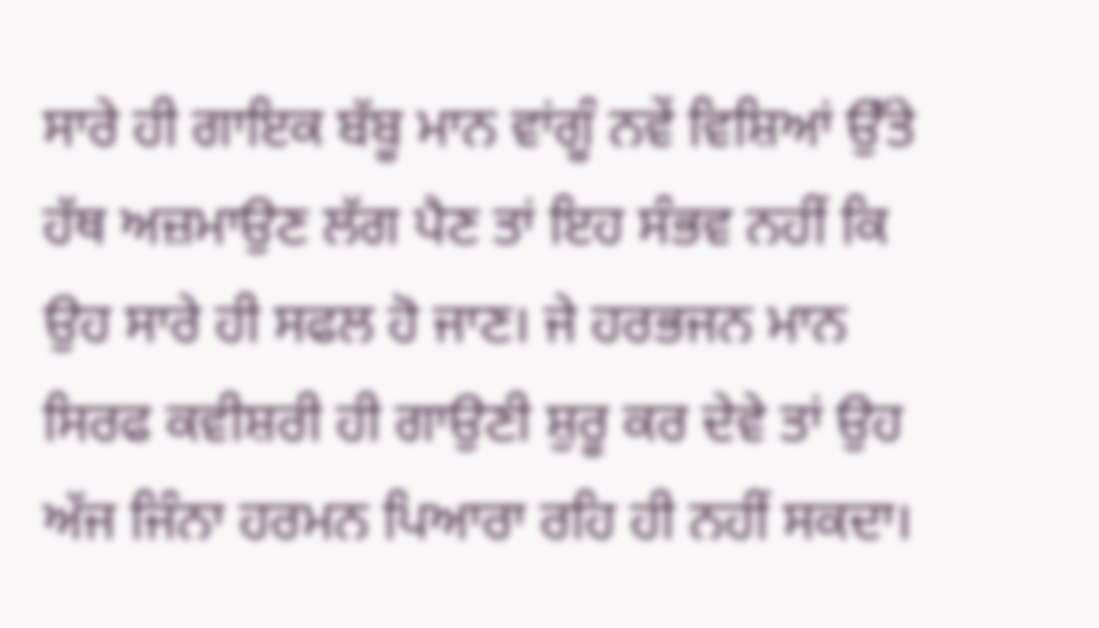ਸਾਰੇ ਹੀ ਗਾਇਕ ਬੱਬੂ ਮਾਨ ਵਾਂਗੂੰ ਨਵੇਂ ਵਿਸ਼ਿਆਂ ਉੱਤੇ ਹੱਥ ਅਜ਼ਮਾਉਣ ਲੱਗ ਪੈਣ ਤਾਂ ਇਹ ਸੰਭਵ ਨਹੀਂ ਕਿ ਉਹ ਸਾਰੇ ਹੀ ਸਫਲ ਹੋ ਜਾਣ। ਜੇ ਹਰਭਜਨ ਮਾਨ ਸਿਰਫ ਕਵੀਸ਼ਰੀ ਹੀ ਗਾਉਣੀ ਸ਼ੁਰੂ ਕਰ ਦੇਵੇ ਤਾਂ ਉਹ ਅੱਜ ਜਿੰਨਾ ਹਰਮਨ ਪਿਆਰਾ ਰਹਿ ਹੀ ਨਹੀਂ ਸਕਦਾ।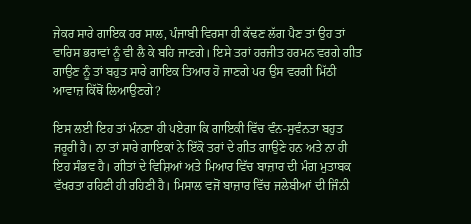ਜੇਕਰ ਸਾਰੇ ਗਾਇਕ ਹਰ ਸਾਲ, ਪੰਜਾਬੀ ਵਿਰਸਾ ਹੀ ਕੱਢਣ ਲੱਗ ਪੈਣ ਤਾਂ ਉਹ ਤਾਂ ਵਾਰਿਸ ਭਰਾਵਾਂ ਨੂੰ ਵੀ ਲੈ ਕੇ ਬਹਿ ਜਾਣਗੇ। ਇਸੇ ਤਰਾਂ ਹਰਜੀਤ ਹਰਮਨ ਵਰਗੇ ਗੀਤ ਗਾਉਣ ਨੂੰ ਤਾਂ ਬਹੁਤ ਸਾਰੇ ਗਾਇਕ ਤਿਆਰ ਹੋ ਜਾਣਗੇ ਪਰ ਉਸ ਵਰਗੀ ਮਿੱਠੀ ਆਵਾਜ਼ ਕਿੱਥੋਂ ਲਿਆਉਣਗੇ?

ਇਸ ਲਈ ਇਹ ਤਾਂ ਮੰਨਣਾ ਹੀ ਪਏਗਾ ਕਿ ਗਾਇਕੀ ਵਿੱਚ ਵੰਨ-ਸੁਵੰਨਤਾ ਬਹੁਤ ਜਰੂਰੀ ਹੈ। ਨਾ ਤਾਂ ਸਾਰੇ ਗਾਇਕਾਂ ਨੇ ਇੱਕੋ ਤਰਾਂ ਦੇ ਗੀਤ ਗਾਉਣੇ ਹਨ ਅਤੇ ਨਾ ਹੀ ਇਹ ਸੰਭਵ ਹੈ। ਗੀਤਾਂ ਦੇ ਵਿਸ਼ਿਆਂ ਅਤੇ ਮਿਆਰ ਵਿੱਚ ਬਾਜ਼ਾਰ ਦੀ ਮੰਗ ਮੁਤਾਬਕ ਵੱਖਰਤਾ ਰਹਿਣੀ ਹੀ ਰਹਿਣੀ ਹੈ। ਮਿਸਾਲ ਵਜੋਂ ਬਾਜ਼ਾਰ ਵਿੱਚ ਜਲੇਬੀਆਂ ਦੀ ਜਿੰਨੀ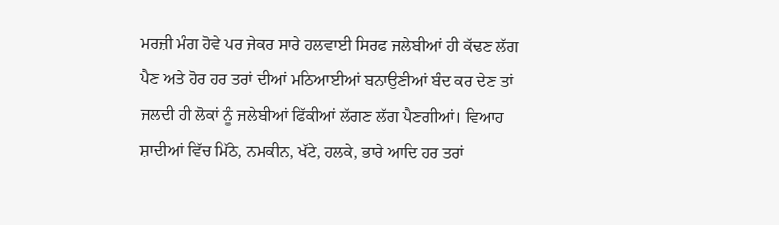ਮਰਜ਼ੀ ਮੰਗ ਹੋਵੇ ਪਰ ਜੇਕਰ ਸਾਰੇ ਹਲਵਾਈ ਸਿਰਫ ਜਲੇਬੀਆਂ ਹੀ ਕੱਢਣ ਲੱਗ ਪੈਣ ਅਤੇ ਹੋਰ ਹਰ ਤਰਾਂ ਦੀਆਂ ਮਠਿਆਈਆਂ ਬਨਾਉਣੀਆਂ ਬੰਦ ਕਰ ਦੇਣ ਤਾਂ ਜਲਦੀ ਹੀ ਲੋਕਾਂ ਨੂੰ ਜਲੇਬੀਆਂ ਫਿੱਕੀਆਂ ਲੱਗਣ ਲੱਗ ਪੈਣਗੀਆਂ। ਵਿਆਹ ਸ਼ਾਦੀਆਂ ਵਿੱਚ ਮਿੱਠੇ, ਨਮਕੀਨ, ਖੱਟੇ, ਹਲਕੇ, ਭਾਰੇ ਆਦਿ ਹਰ ਤਰਾਂ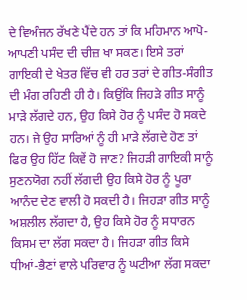ਦੇ ਵਿਅੰਜਨ ਰੱਖਣੇ ਪੈਂਦੇ ਹਨ ਤਾਂ ਕਿ ਮਹਿਮਾਨ ਆਪੋ-ਆਪਣੀ ਪਸੰਦ ਦੀ ਚੀਜ਼ ਖਾ ਸਕਣ। ਇਸੇ ਤਰਾਂ ਗਾਇਕੀ ਦੇ ਖੇਤਰ ਵਿੱਚ ਵੀ ਹਰ ਤਰਾਂ ਦੇ ਗੀਤ-ਸੰਗੀਤ ਦੀ ਮੰਗ ਰਹਿਣੀ ਹੀ ਹੈ। ਕਿਉਂਕਿ ਜਿਹੜੇ ਗੀਤ ਸਾਨੂੰ ਮਾੜੇ ਲੱਗਦੇ ਹਨ, ਉਹ ਕਿਸੇ ਹੋਰ ਨੂੰ ਪਸੰਦ ਹੋ ਸਕਦੇ ਹਨ। ਜੇ ਉਹ ਸਾਰਿਆਂ ਨੂੰ ਹੀ ਮਾੜੇ ਲੱਗਦੇ ਹੋਣ ਤਾਂ ਫਿਰ ਉਹ ਹਿੱਟ ਕਿਵੇਂ ਹੋ ਜਾਣ? ਜਿਹੜੀ ਗਾਇਕੀ ਸਾਨੂੰ ਸੁਣਨਯੋਗ ਨਹੀਂ ਲੱਗਦੀ ਉਹ ਕਿਸੇ ਹੋਰ ਨੂੰ ਪੂਰਾ ਆਨੰਦ ਦੇਣ ਵਾਲੀ ਹੋ ਸਕਦੀ ਹੈ। ਜਿਹੜਾ ਗੀਤ ਸਾਨੂੰ ਅਸ਼ਲੀਲ ਲੱਗਦਾ ਹੈ, ਉਹ ਕਿਸੇ ਹੋਰ ਨੂੰ ਸਧਾਰਨ ਕਿਸਮ ਦਾ ਲੱਗ ਸਕਦਾ ਹੈ। ਜਿਹੜਾ ਗੀਤ ਕਿਸੇ ਧੀਆਂ-ਭੈਣਾਂ ਵਾਲੇ ਪਰਿਵਾਰ ਨੂੰ ਘਟੀਆ ਲੱਗ ਸਕਦਾ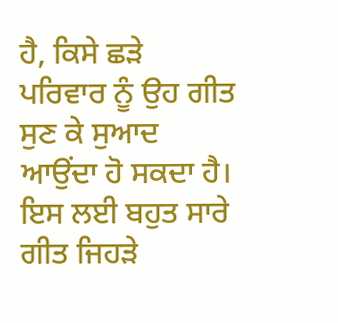ਹੈ, ਕਿਸੇ ਛੜੇ ਪਰਿਵਾਰ ਨੂੰ ਉਹ ਗੀਤ ਸੁਣ ਕੇ ਸੁਆਦ ਆਉਂਦਾ ਹੋ ਸਕਦਾ ਹੈ। ਇਸ ਲਈ ਬਹੁਤ ਸਾਰੇ ਗੀਤ ਜਿਹੜੇ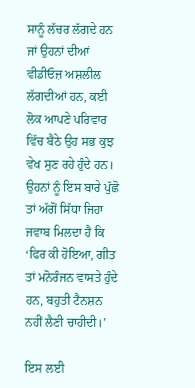ਸਾਨੂੰ ਲੱਚਰ ਲੱਗਦੇ ਹਨ ਜਾਂ ਉਹਨਾਂ ਦੀਆਂ ਵੀਡੀਓਜ਼ ਅਸ਼ਲੀਲ ਲੱਗਦੀਆਂ ਹਨ, ਕਈ ਲੋਕ ਆਪਣੇ ਪਰਿਵਾਰ ਵਿੱਚ ਬੈਠੇ ਉਹ ਸਭ ਕੁਝ ਵੇਖ ਸੁਣ ਰਹੇ ਹੁੰਦੇ ਹਨ। ਉਹਨਾਂ ਨੂੰ ਇਸ ਬਾਰੇ ਪੁੱਛੋ ਤਾਂ ਅੱਗੋਂ ਸਿੱਧਾ ਜਿਹਾ ਜਵਾਬ ਮਿਲਦਾ ਹੈ ਕਿ ‘ਫਿਰ ਕੀ ਹੋਇਆ, ਗੀਤ ਤਾਂ ਮਨੋਰੰਜਨ ਵਾਸਤੇ ਹੁੰਦੇ ਹਨ, ਬਹੁਤੀ ਟੈਨਸ਼ਨ ਨਹੀਂ ਲੈਣੀ ਚਾਹੀਦੀ।’

ਇਸ ਲਈ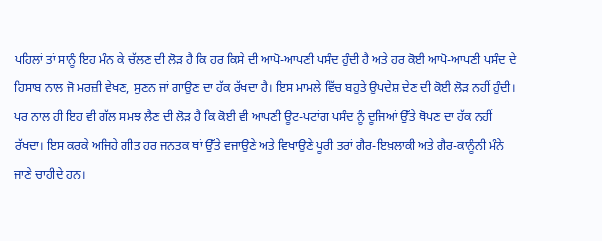ਪਹਿਲਾਂ ਤਾਂ ਸਾਨੂੰ ਇਹ ਮੰਨ ਕੇ ਚੱਲਣ ਦੀ ਲੋੜ ਹੈ ਕਿ ਹਰ ਕਿਸੇ ਦੀ ਆਪੋ-ਆਪਣੀ ਪਸੰਦ ਹੁੰਦੀ ਹੈ ਅਤੇ ਹਰ ਕੋਈ ਆਪੋ-ਆਪਣੀ ਪਸੰਦ ਦੇ ਹਿਸਾਬ ਨਾਲ ਜੋ ਮਰਜ਼ੀ ਵੇਖਣ, ਸੁਣਨ ਜਾਂ ਗਾਉਣ ਦਾ ਹੱਕ ਰੱਖਦਾ ਹੈ। ਇਸ ਮਾਮਲੇ ਵਿੱਚ ਬਹੁਤੇ ਉਪਦੇਸ਼ ਦੇਣ ਦੀ ਕੋਈ ਲੋੜ ਨਹੀਂ ਹੁੰਦੀ। ਪਰ ਨਾਲ ਹੀ ਇਹ ਵੀ ਗੱਲ ਸਮਝ ਲੈਣ ਦੀ ਲੋੜ ਹੈ ਕਿ ਕੋਈ ਵੀ ਆਪਣੀ ਊਟ-ਪਟਾਂਗ ਪਸੰਦ ਨੂੰ ਦੂਜਿਆਂ ਉੱਤੇ ਥੋਪਣ ਦਾ ਹੱਕ ਨਹੀਂ ਰੱਖਦਾ। ਇਸ ਕਰਕੇ ਅਜਿਹੇ ਗੀਤ ਹਰ ਜਨਤਕ ਥਾਂ ਉੱਤੇ ਵਜਾਉਣੇ ਅਤੇ ਵਿਖਾਉਣੇ ਪੂਰੀ ਤਰਾਂ ਗੈਰ-ਇਖ਼ਲਾਕੀ ਅਤੇ ਗੈਰ-ਕਾਨੂੰਨੀ ਮੰਨੇ ਜਾਣੇ ਚਾਹੀਦੇ ਹਨ।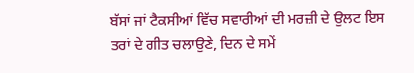ਬੱਸਾਂ ਜਾਂ ਟੈਕਸੀਆਂ ਵਿੱਚ ਸਵਾਰੀਆਂ ਦੀ ਮਰਜ਼ੀ ਦੇ ਉਲਟ ਇਸ ਤਰਾਂ ਦੇ ਗੀਤ ਚਲਾਉਣੇ, ਦਿਨ ਦੇ ਸਮੇਂ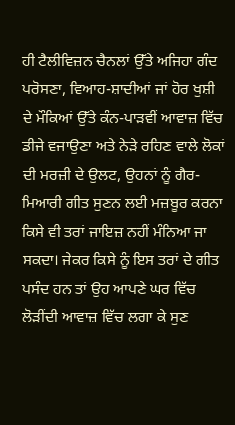ਹੀ ਟੈਲੀਵਿਜ਼ਨ ਚੈਨਲਾਂ ਉੱਤੇ ਅਜਿਹਾ ਗੰਦ ਪਰੋਸਣਾ, ਵਿਆਹ-ਸ਼ਾਦੀਆਂ ਜਾਂ ਹੋਰ ਖੁਸ਼ੀ ਦੇ ਮੌਕਿਆਂ ਉੱਤੇ ਕੰਨ-ਪਾੜਵੀਂ ਆਵਾਜ਼ ਵਿੱਚ ਡੀਜੇ ਵਜਾਉਣਾ ਅਤੇ ਨੇੜੇ ਰਹਿਣ ਵਾਲੇ ਲੋਕਾਂ ਦੀ ਮਰਜ਼ੀ ਦੇ ਉਲਟ, ਉਹਨਾਂ ਨੂੰ ਗੈਰ-ਮਿਆਰੀ ਗੀਤ ਸੁਣਨ ਲਈ ਮਜ਼ਬੂਰ ਕਰਨਾ ਕਿਸੇ ਵੀ ਤਰਾਂ ਜਾਇਜ਼ ਨਹੀਂ ਮੰਨਿਆ ਜਾ ਸਕਦਾ। ਜੇਕਰ ਕਿਸੇ ਨੂੰ ਇਸ ਤਰਾਂ ਦੇ ਗੀਤ ਪਸੰਦ ਹਨ ਤਾਂ ਉਹ ਆਪਣੇ ਘਰ ਵਿੱਚ ਲੋੜੀਂਦੀ ਆਵਾਜ਼ ਵਿੱਚ ਲਗਾ ਕੇ ਸੁਣ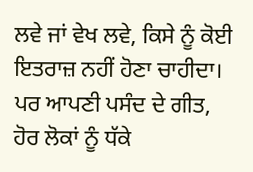ਲਵੇ ਜਾਂ ਵੇਖ ਲਵੇ, ਕਿਸੇ ਨੂੰ ਕੋਈ ਇਤਰਾਜ਼ ਨਹੀਂ ਹੋਣਾ ਚਾਹੀਦਾ। ਪਰ ਆਪਣੀ ਪਸੰਦ ਦੇ ਗੀਤ, ਹੋਰ ਲੋਕਾਂ ਨੂੰ ਧੱਕੇ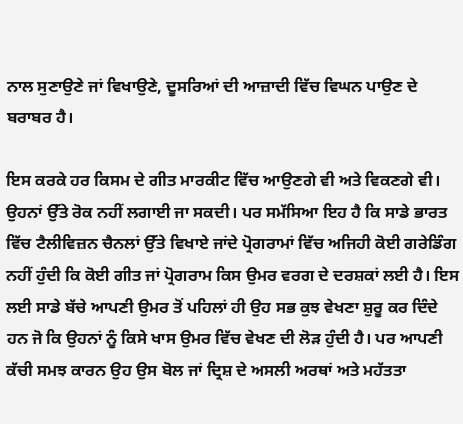ਨਾਲ ਸੁਣਾਉਣੇ ਜਾਂ ਵਿਖਾਉਣੇ, ਦੂਸਰਿਆਂ ਦੀ ਆਜ਼ਾਦੀ ਵਿੱਚ ਵਿਘਨ ਪਾਉਣ ਦੇ ਬਰਾਬਰ ਹੈ।

ਇਸ ਕਰਕੇ ਹਰ ਕਿਸਮ ਦੇ ਗੀਤ ਮਾਰਕੀਟ ਵਿੱਚ ਆਉਣਗੇ ਵੀ ਅਤੇ ਵਿਕਣਗੇ ਵੀ। ਉਹਨਾਂ ਉੱਤੇ ਰੋਕ ਨਹੀਂ ਲਗਾਈ ਜਾ ਸਕਦੀ। ਪਰ ਸਮੱਸਿਆ ਇਹ ਹੈ ਕਿ ਸਾਡੇ ਭਾਰਤ ਵਿੱਚ ਟੈਲੀਵਿਜ਼ਨ ਚੈਨਲਾਂ ਉੱਤੇ ਵਿਖਾਏ ਜਾਂਦੇ ਪ੍ਰੋਗਰਾਮਾਂ ਵਿੱਚ ਅਜਿਹੀ ਕੋਈ ਗਰੇਡਿੰਗ ਨਹੀਂ ਹੁੰਦੀ ਕਿ ਕੋਈ ਗੀਤ ਜਾਂ ਪ੍ਰੋਗਰਾਮ ਕਿਸ ਉਮਰ ਵਰਗ ਦੇ ਦਰਸ਼ਕਾਂ ਲਈ ਹੈ। ਇਸ ਲਈ ਸਾਡੇ ਬੱਚੇ ਆਪਣੀ ਉਮਰ ਤੋਂ ਪਹਿਲਾਂ ਹੀ ਉਹ ਸਭ ਕੁਝ ਵੇਖਣਾ ਸ਼ੁਰੂ ਕਰ ਦਿੰਦੇ ਹਨ ਜੋ ਕਿ ਉਹਨਾਂ ਨੂੰ ਕਿਸੇ ਖਾਸ ਉਮਰ ਵਿੱਚ ਵੇਖਣ ਦੀ ਲੋੜ ਹੁੰਦੀ ਹੈ। ਪਰ ਆਪਣੀ ਕੱਚੀ ਸਮਝ ਕਾਰਨ ਉਹ ਉਸ ਬੋਲ ਜਾਂ ਦ੍ਰਿਸ਼ ਦੇ ਅਸਲੀ ਅਰਥਾਂ ਅਤੇ ਮਹੱਤਤਾ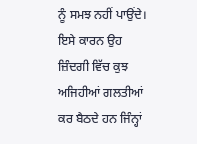ਨੂੰ ਸਮਝ ਨਹੀਂ ਪਾਉਂਦੇ। ਇਸੇ ਕਾਰਨ ਉਹ ਜ਼ਿੰਦਗੀ ਵਿੱਚ ਕੁਝ ਅਜਿਹੀਆਂ ਗਲਤੀਆਂ ਕਰ ਬੈਠਦੇ ਹਨ ਜਿੰਨ੍ਹਾਂ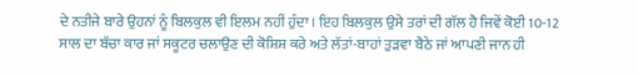ਦੇ ਨਤੀਜੇ ਬਾਰੇ ਉਹਨਾਂ ਨੂੰ ਬਿਲਕੁਲ ਵੀ ਇਲਮ ਨਹੀਂ ਹੁੰਦਾ। ਇਹ ਬਿਲਕੁਲ ਉਸੇ ਤਰਾਂ ਦੀ ਗੱਲ ਹੈ ਜਿਵੇਂ ਕੋਈ 10-12 ਸਾਲ ਦਾ ਬੱਚਾ ਕਾਰ ਜਾਂ ਸਕੂਟਰ ਚਲਾਉਣ ਦੀ ਕੋਸ਼ਿਸ਼ ਕਰੇ ਅਤੇ ਲੱਤਾਂ-ਬਾਹਾਂ ਤੁੜਵਾ ਬੈਠੇ ਜਾਂ ਆਪਣੀ ਜਾਨ ਹੀ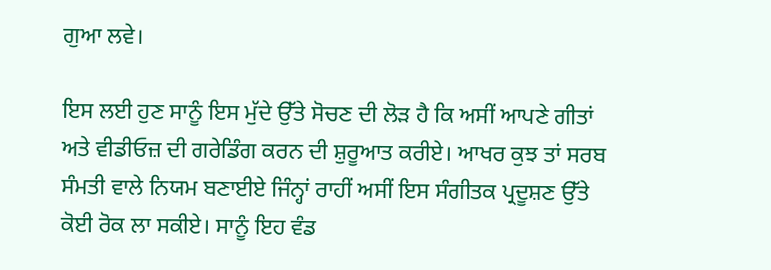ਗੁਆ ਲਵੇ।

ਇਸ ਲਈ ਹੁਣ ਸਾਨੂੰ ਇਸ ਮੁੱਦੇ ਉੱਤੇ ਸੋਚਣ ਦੀ ਲੋੜ ਹੈ ਕਿ ਅਸੀਂ ਆਪਣੇ ਗੀਤਾਂ ਅਤੇ ਵੀਡੀਓਜ਼ ਦੀ ਗਰੇਡਿੰਗ ਕਰਨ ਦੀ ਸ਼ੁਰੂਆਤ ਕਰੀਏ। ਆਖਰ ਕੁਝ ਤਾਂ ਸਰਬ ਸੰਮਤੀ ਵਾਲੇ ਨਿਯਮ ਬਣਾਈਏ ਜਿੰਨ੍ਹਾਂ ਰਾਹੀਂ ਅਸੀਂ ਇਸ ਸੰਗੀਤਕ ਪ੍ਰਦੂਸ਼ਣ ਉੱਤੇ ਕੋਈ ਰੋਕ ਲਾ ਸਕੀਏ। ਸਾਨੂੰ ਇਹ ਵੰਡ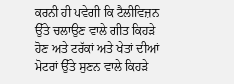ਕਰਨੀ ਹੀ ਪਵੇਗੀ ਕਿ ਟੈਲੀਵਿਜ਼ਨ ਉੱਤੇ ਚਲਾਉਣ ਵਾਲੇ ਗੀਤ ਕਿਹੜੇ ਹੋਣ ਅਤੇ ਟਰੱਕਾਂ ਅਤੇ ਖੇਤਾਂ ਦੀਆਂ ਮੋਟਰਾਂ ਉੱਤੇ ਸੁਣਨ ਵਾਲੇ ਕਿਹੜੇ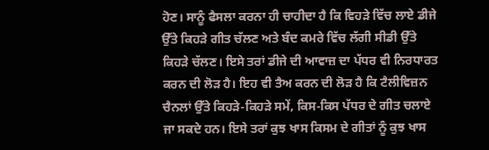ਹੋਣ। ਸਾਨੂੰ ਫੈਸਲਾ ਕਰਨਾ ਹੀ ਚਾਹੀਦਾ ਹੈ ਕਿ ਵਿਹੜੇ ਵਿੱਚ ਲਾਏ ਡੀਜੇ ਉੱਤੇ ਕਿਹੜੇ ਗੀਤ ਚੱਲਣ ਅਤੇ ਬੰਦ ਕਮਰੇ ਵਿੱਚ ਲੱਗੀ ਸੀਡੀ ਉੱਤੇ ਕਿਹੜੇ ਚੱਲਣ। ਇਸੇ ਤਰਾਂ ਡੀਜੇ ਦੀ ਆਵਾਜ਼ ਦਾ ਪੱਧਰ ਵੀ ਨਿਰਧਾਰਤ ਕਰਨ ਦੀ ਲੋੜ ਹੈ। ਇਹ ਵੀ ਤੈਅ ਕਰਨ ਦੀ ਲੋੜ ਹੈ ਕਿ ਟੈਲੀਵਿਜ਼ਨ ਚੈਨਲਾਂ ਉੱਤੇ ਕਿਹੜੇ-ਕਿਹੜੇ ਸਮੇਂ, ਕਿਸ-ਕਿਸ ਪੱਧਰ ਦੇ ਗੀਤ ਚਲਾਏ ਜਾ ਸਕਦੇ ਹਨ। ਇਸੇ ਤਰਾਂ ਕੁਝ ਖਾਸ ਕਿਸਮ ਦੇ ਗੀਤਾਂ ਨੂੰ ਕੁਝ ਖਾਸ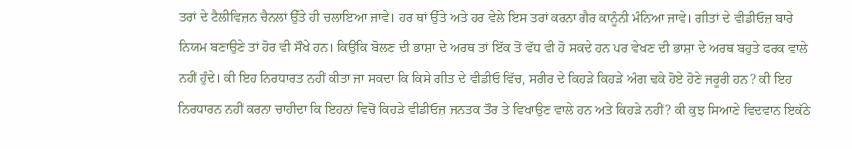ਤਰਾਂ ਦੇ ਟੈਲੀਵਿਜ਼ਨ ਚੈਨਲਾਂ ਉੱਤੇ ਹੀ ਚਲਾਇਆ ਜਾਵੇ। ਹਰ ਥਾਂ ਉੱਤੇ ਅਤੇ ਹਰ ਵੇਲੇ ਇਸ ਤਰਾਂ ਕਰਨਾ ਗੈਰ ਕਾਨੂੰਨੀ ਮੰਨਿਆ ਜਾਵੇ। ਗੀਤਾਂ ਦੇ ਵੀਡੀਓਜ਼ ਬਾਰੇ ਨਿਯਮ ਬਣਾਉਣੇ ਤਾਂ ਹੋਰ ਵੀ ਸੌਖੇ ਹਨ। ਕਿਉਂਕਿ ਬੋਲਣ ਦੀ ਭਾਸ਼ਾ ਦੇ ਅਰਥ ਤਾਂ ਇੱਕ ਤੋਂ ਵੱਧ ਵੀ ਹੋ ਸਕਦੇ ਹਨ ਪਰ ਵੇਖਣ ਦੀ ਭਾਸ਼ਾ ਦੇ ਅਰਥ ਬਹੁਤੇ ਫਰਕ ਵਾਲੇ ਨਹੀਂ ਹੁੰਦੇ। ਕੀ ਇਹ ਨਿਰਧਾਰਤ ਨਹੀਂ ਕੀਤਾ ਜਾ ਸਕਦਾ ਕਿ ਕਿਸੇ ਗੀਤ ਦੇ ਵੀਡੀਓ ਵਿੱਚ, ਸਰੀਰ ਦੇ ਕਿਹੜੇ ਕਿਹੜੇ ਅੰਗ ਢਕੇ ਹੋਏ ਹੋਣੇ ਜਰੂਰੀ ਹਨ? ਕੀ ਇਹ ਨਿਰਧਾਰਨ ਨਹੀਂ ਕਰਨਾ ਚਾਹੀਦਾ ਕਿ ਇਹਨਾਂ ਵਿਚੋਂ ਕਿਹੜੇ ਵੀਡੀਓਜ਼ ਜਨਤਕ ਤੌਰ ਤੇ ਵਿਖਾਉਣ ਵਾਲੇ ਹਨ ਅਤੇ ਕਿਹੜੇ ਨਹੀਂ? ਕੀ ਕੁਝ ਸਿਆਣੇ ਵਿਦਵਾਨ ਇਕੱਠੇ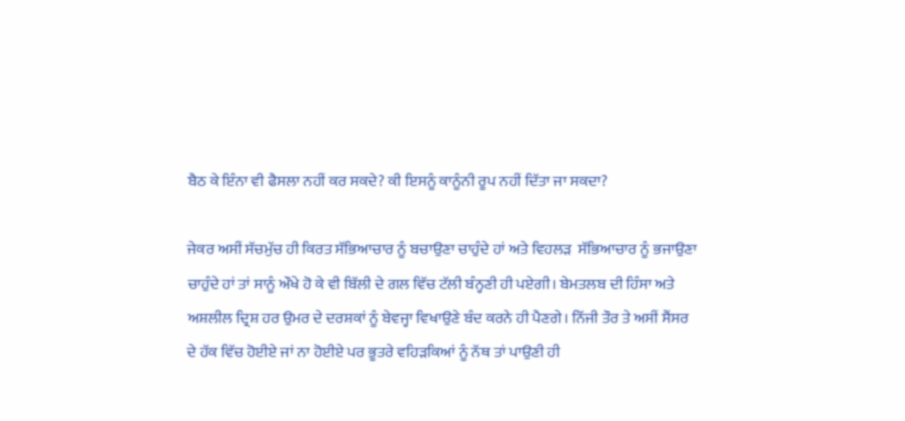ਬੈਠ ਕੇ ਇੰਨਾ ਵੀ ਫੈਸਲਾ ਨਹੀਂ ਕਰ ਸਕਦੇ? ਕੀ ਇਸਨੂੰ ਕਾਨੂੰਨੀ ਰੂਪ ਨਹੀਂ ਦਿੱਤਾ ਜਾ ਸਕਦਾ?

ਜੇਕਰ ਅਸੀਂ ਸੱਚਮੁੱਚ ਹੀ ਕਿਰਤ ਸੱਭਿਆਚਾਰ ਨੂੰ ਬਚਾਉਣਾ ਚਾਹੁੰਦੇ ਹਾਂ ਅਤੇ ਵਿਹਲੜ  ਸੱਭਿਆਚਾਰ ਨੂੰ ਭਜਾਉਣਾ ਚਾਹੁੰਦੇ ਹਾਂ ਤਾਂ ਸਾਨੂੰ ਔਖੇ ਹੋ ਕੇ ਵੀ ਬਿੱਲੀ ਦੇ ਗਲ ਵਿੱਚ ਟੱਲੀ ਬੰਨ੍ਹਣੀ ਹੀ ਪਏਗੀ। ਬੇਮਤਲਬ ਦੀ ਹਿੰਸਾ ਅਤੇ ਅਸ਼ਲੀਲ ਦ੍ਰਿਸ਼ ਹਰ ਉਮਰ ਦੇ ਦਰਸ਼ਕਾਂ ਨੂੰ ਬੇਵਜ੍ਹਾ ਵਿਖਾਉਣੇ ਬੰਦ ਕਰਨੇ ਹੀ ਪੈਣਗੇ। ਨਿੱਜੀ ਤੌਰ ਤੇ ਅਸੀਂ ਸੈਂਸਰ ਦੇ ਹੱਕ ਵਿੱਚ ਹੋਈਏ ਜਾਂ ਨਾ ਹੋਈਏ ਪਰ ਭੂਤਰੇ ਵਹਿੜਕਿਆਂ ਨੂੰ ਨੱਥ ਤਾਂ ਪਾਉਣੀ ਹੀ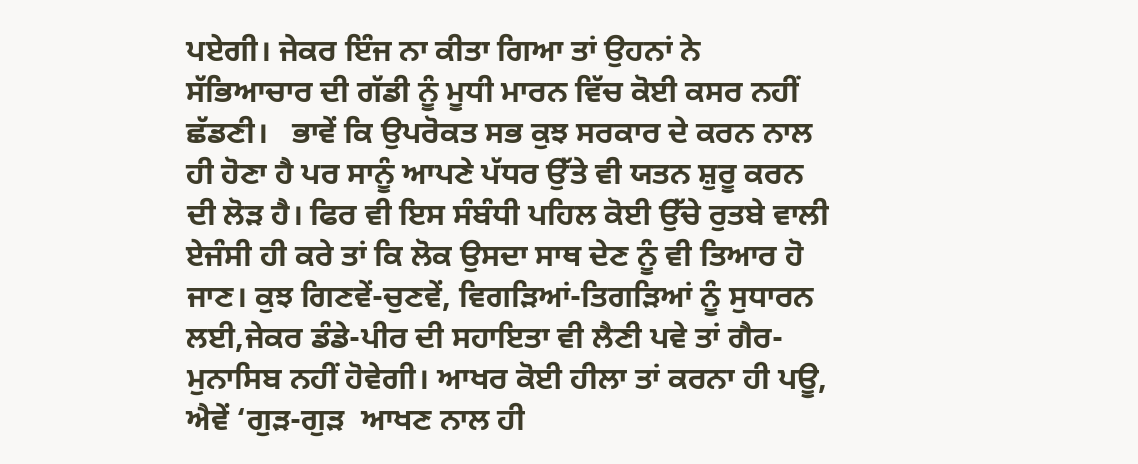ਪਏਗੀ। ਜੇਕਰ ਇੰਜ ਨਾ ਕੀਤਾ ਗਿਆ ਤਾਂ ਉਹਨਾਂ ਨੇ ਸੱਭਿਆਚਾਰ ਦੀ ਗੱਡੀ ਨੂੰ ਮੂਧੀ ਮਾਰਨ ਵਿੱਚ ਕੋਈ ਕਸਰ ਨਹੀਂ ਛੱਡਣੀ।   ਭਾਵੇਂ ਕਿ ਉਪਰੋਕਤ ਸਭ ਕੁਝ ਸਰਕਾਰ ਦੇ ਕਰਨ ਨਾਲ ਹੀ ਹੋਣਾ ਹੈ ਪਰ ਸਾਨੂੰ ਆਪਣੇ ਪੱਧਰ ਉੱਤੇ ਵੀ ਯਤਨ ਸ਼ੁਰੂ ਕਰਨ ਦੀ ਲੋੜ ਹੈ। ਫਿਰ ਵੀ ਇਸ ਸੰਬੰਧੀ ਪਹਿਲ ਕੋਈ ਉੱਚੇ ਰੁਤਬੇ ਵਾਲੀ ਏਜੰਸੀ ਹੀ ਕਰੇ ਤਾਂ ਕਿ ਲੋਕ ਉਸਦਾ ਸਾਥ ਦੇਣ ਨੂੰ ਵੀ ਤਿਆਰ ਹੋ ਜਾਣ। ਕੁਝ ਗਿਣਵੇਂ-ਚੁਣਵੇਂ, ਵਿਗੜਿਆਂ-ਤਿਗੜਿਆਂ ਨੂੰ ਸੁਧਾਰਨ ਲਈ,ਜੇਕਰ ਡੰਡੇ-ਪੀਰ ਦੀ ਸਹਾਇਤਾ ਵੀ ਲੈਣੀ ਪਵੇ ਤਾਂ ਗੈਰ-ਮੁਨਾਸਿਬ ਨਹੀਂ ਹੋਵੇਗੀ। ਆਖਰ ਕੋਈ ਹੀਲਾ ਤਾਂ ਕਰਨਾ ਹੀ ਪਊ, ਐਵੇਂ ‘ਗੁੜ-ਗੁੜ  ਆਖਣ ਨਾਲ ਹੀ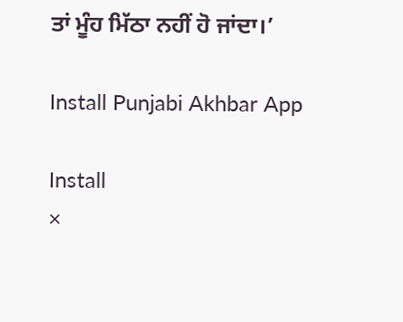ਤਾਂ ਮੂੰਹ ਮਿੱਠਾ ਨਹੀਂ ਹੋ ਜਾਂਦਾ।’

Install Punjabi Akhbar App

Install
×